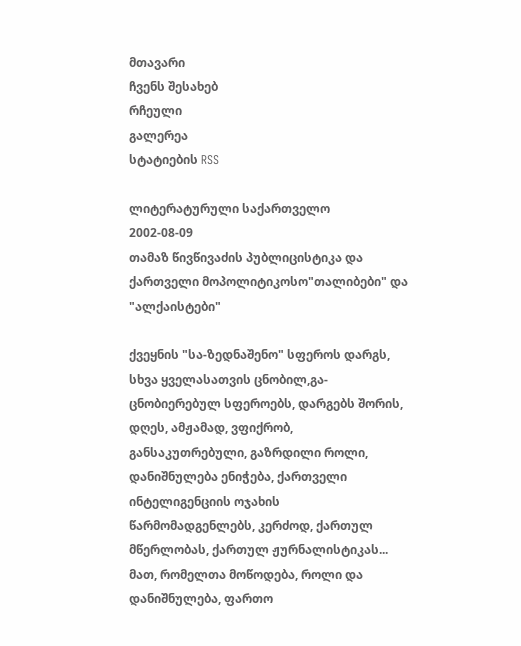მთავარი
ჩვენს შესახებ
რჩეული
გალერეა
სტატიების RSS

ლიტერატურული საქართველო
2002-08-09
თამაზ წივწივაძის პუბლიცისტიკა და ქართველი მოპოლიტიკოსო"თალიბები" და "ალქაისტები"

ქვეყნის "სა-ზედნაშენო" სფეროს დარგს, სხვა ყველასათვის ცნობილ,გა-ცნობიერებულ სფეროებს, დარგებს შორის, დღეს, ამჟამად, ვფიქრობ, განსაკუთრებული, გაზრდილი როლი, დანიშნულება ენიჭება, ქართველი ინტელიგენციის ოჯახის წარმომადგენლებს, კერძოდ, ქართულ მწერლობას, ქართულ ჟურნალისტიკას... მათ, რომელთა მოწოდება, როლი და დანიშნულება, ფართო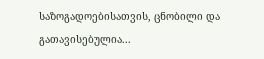საზოგადოებისათვის, ცნობილი და გათავისებულია...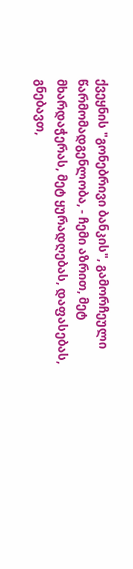ქვეყნის "გონებრივი ბანკის", გამორჩეული წარმომადგენლობა, - ჩემი აზრით, მეტ მხარდაჭერას, მეტ ყურადღებას, დაფასებას, გნებავთ,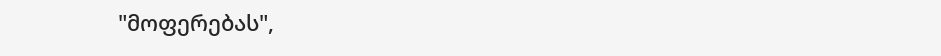"მოფერებას",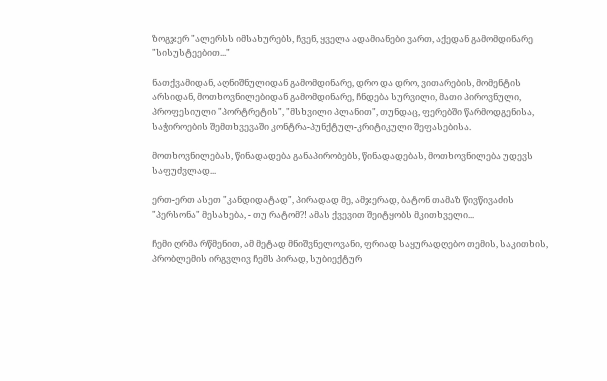ზოგჯერ "ალერსს იმსახურებს, ჩვენ, ყველა ადამიანები ვართ, აქედან გამომდინარე "სისუსტეებით..."

ნათქვამიდან, აღნიშნულიდან გამომდინარე, დრო და დრო, ვითარების, მომენტის არსიდან, მოთხოვნილებიდან გამომდინარე, ჩნდება სურვილი, მათი პიროვნული, პროფესიული "პორტრეტის", "მსხვილი პლანით", თუნდაც, ფერებში წარმოდგენისა, საჭიროების შემთხვევაში კონტრა-პუნქტულ-კრიტიკული შეფასებისა.

მოთხოვნილებას, წინადადება განაპირობებს, წინადადებას, მოთხოვნილება უდევს საფუძვლად...

ერთ-ერთ ასეთ "კანდიდატად", პირადად მე, ამჯერად, ბატონ თამაზ წივწივაძის "პერსონა" მესახება, - თუ რატომ?! ამას ქვევით შეიტყობს მკითხველი...

ჩემი ღრმა რწმენით, ამ მეტად მნიშვნელოვანი, ფრიად საყურადღებო თემის, საკითხის, პრობლემის ირგვლივ ჩემს პირად, სუბიექტურ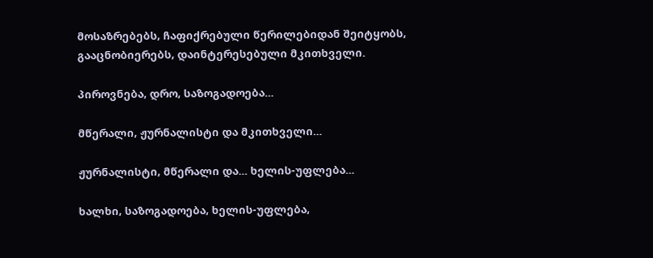მოსაზრებებს, ჩაფიქრებული წერილებიდან შეიტყობს, გააცნობიერებს, დაინტერესებული მკითხველი.

პიროვნება, დრო, საზოგადოება...

მწერალი, ჟურნალისტი და მკითხველი...

ჟურნალისტი, მწერალი და... ხელის-უფლება...

ხალხი, საზოგადოება, ხელის-უფლება,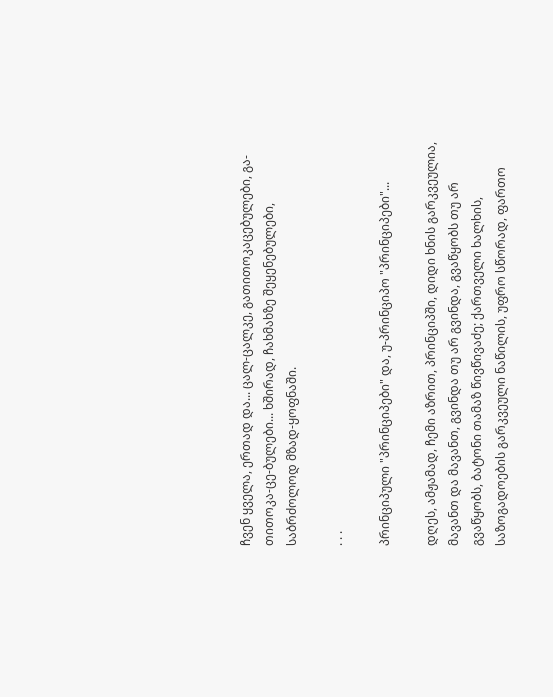ჩვენ ყველა, ერთად და... ცალ-ცალკე, გათითოკაცებულები, გა-თითოკა-ცე-ბულები... ხშირად, ჩახმახზე შეყენებულები, საბრძოლოდ მზად-ყოფნაში.

. . .

პრინციპული "პრინციპები" და, უ-პრინციპო "პრინციპები"...

დღეს, ამჟამად, ჩემი აზრით, პრინციპში, დიდი ხნის გარკვეულია, მავანთ და მავანთ, გვინდა თუ არ გვინდა, გვაწყობს თუ არ გვაწყობს, ბატონი თამაზ წივწივაძე; ქართველი ხალხის, საზოგადოების გარკვეული ნაწილის, უფრო სწორად, ფართო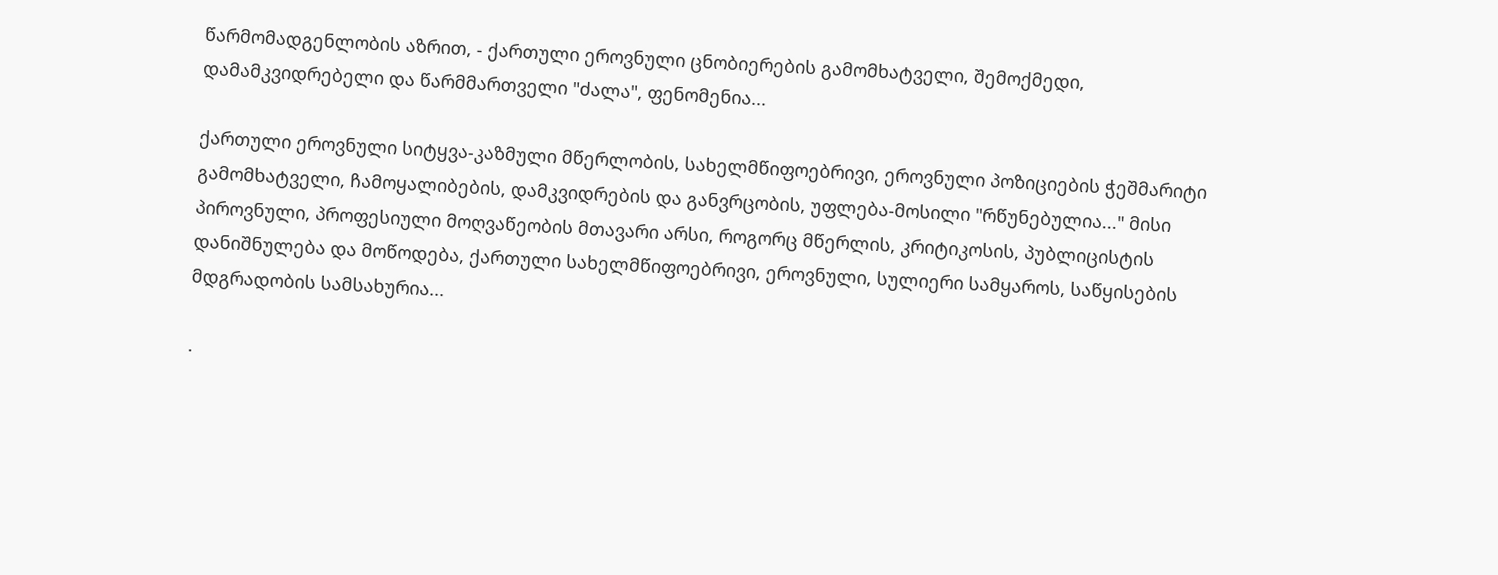წარმომადგენლობის აზრით, - ქართული ეროვნული ცნობიერების გამომხატველი, შემოქმედი, დამამკვიდრებელი და წარმმართველი "ძალა", ფენომენია...

ქართული ეროვნული სიტყვა-კაზმული მწერლობის, სახელმწიფოებრივი, ეროვნული პოზიციების ჭეშმარიტი გამომხატველი, ჩამოყალიბების, დამკვიდრების და განვრცობის, უფლება-მოსილი "რწუნებულია..." მისი პიროვნული, პროფესიული მოღვაწეობის მთავარი არსი, როგორც მწერლის, კრიტიკოსის, პუბლიცისტის დანიშნულება და მოწოდება, ქართული სახელმწიფოებრივი, ეროვნული, სულიერი სამყაროს, საწყისების მდგრადობის სამსახურია...

.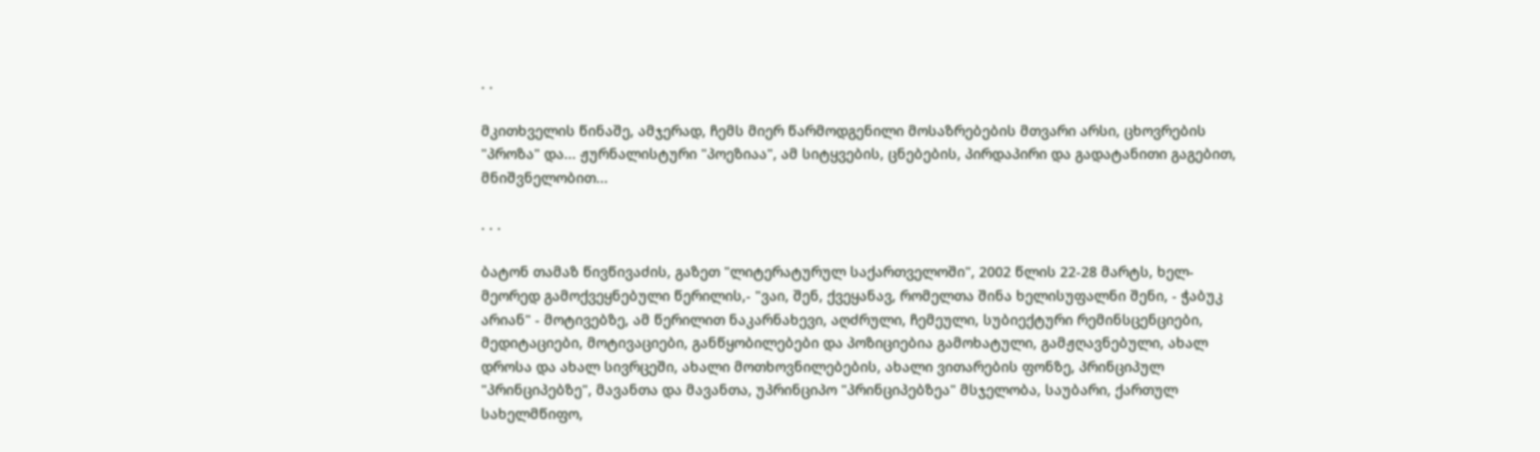. .

მკითხველის წინაშე, ამჯერად, ჩემს მიერ წარმოდგენილი მოსაზრებების მთვარი არსი, ცხოვრების "პროზა" და... ჟურნალისტური "პოეზიაა", ამ სიტყვების, ცნებების, პირდაპირი და გადატანითი გაგებით, მნიშვნელობით...

. . .

ბატონ თამაზ წივწივაძის, გაზეთ "ლიტერატურულ საქართველოში", 2002 წლის 22-28 მარტს, ხელ-მეორედ გამოქვეყნებული წერილის,- "ვაი, შენ, ქვეყანავ, რომელთა შინა ხელისუფალნი შენი, - ჭაბუკ არიან" - მოტივებზე, ამ წერილით ნაკარნახევი, აღძრული, ჩემეული, სუბიექტური რემინსცენციები, მედიტაციები, მოტივაციები, განწყობილებები და პოზიციებია გამოხატული, გამჟღავნებული, ახალ დროსა და ახალ სივრცეში, ახალი მოთხოვნილებების, ახალი ვითარების ფონზე, პრინციპულ "პრინციპებზე", მავანთა და მავანთა, უპრინციპო "პრინციპებზეა" მსჯელობა, საუბარი, ქართულ სახელმწიფო,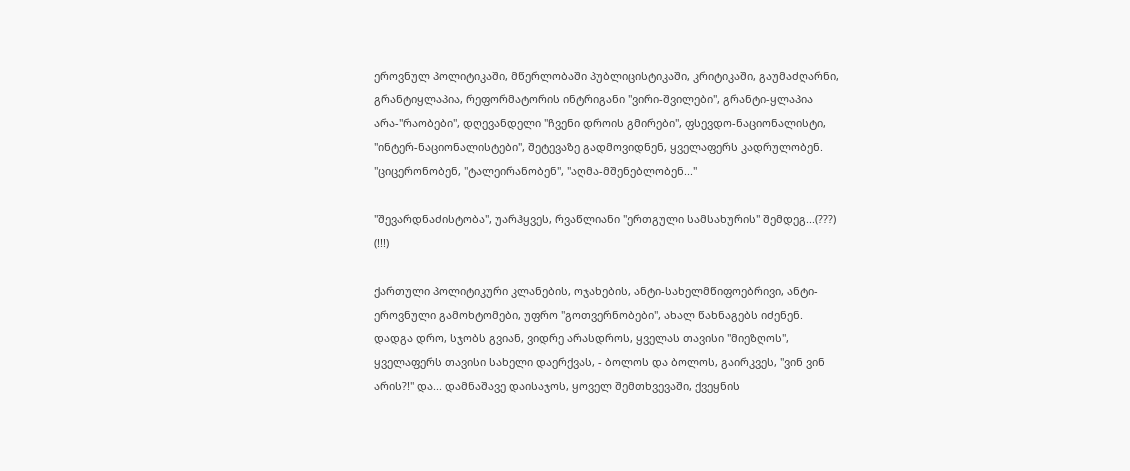ეროვნულ პოლიტიკაში, მწერლობაში პუბლიცისტიკაში, კრიტიკაში, გაუმაძღარნი, გრანტიყლაპია, რეფორმატორის ინტრიგანი "ვირი-შვილები", გრანტი-ყლაპია არა-"რაობები", დღევანდელი "ჩვენი დროის გმირები", ფსევდო-ნაციონალისტი, "ინტერ-ნაციონალისტები", შეტევაზე გადმოვიდნენ, ყველაფერს კადრულობენ. "ციცერონობენ, "ტალეირანობენ", "აღმა-მშენებლობენ..."

"შევარდნაძისტობა", უარჰყვეს, რვაწლიანი "ერთგული სამსახურის" შემდეგ...(???) (!!!)

ქართული პოლიტიკური კლანების, ოჯახების, ანტი-სახელმწიფოებრივი, ანტი-ეროვნული გამოხტომები, უფრო "გოთვერნობები", ახალ წახნაგებს იძენენ. დადგა დრო, სჯობს გვიან, ვიდრე არასდროს, ყველას თავისი "მიეზღოს", ყველაფერს თავისი სახელი დაერქვას, - ბოლოს და ბოლოს, გაირკვეს, "ვინ ვინ არის?!" და... დამნაშავე დაისაჯოს, ყოველ შემთხვევაში, ქვეყნის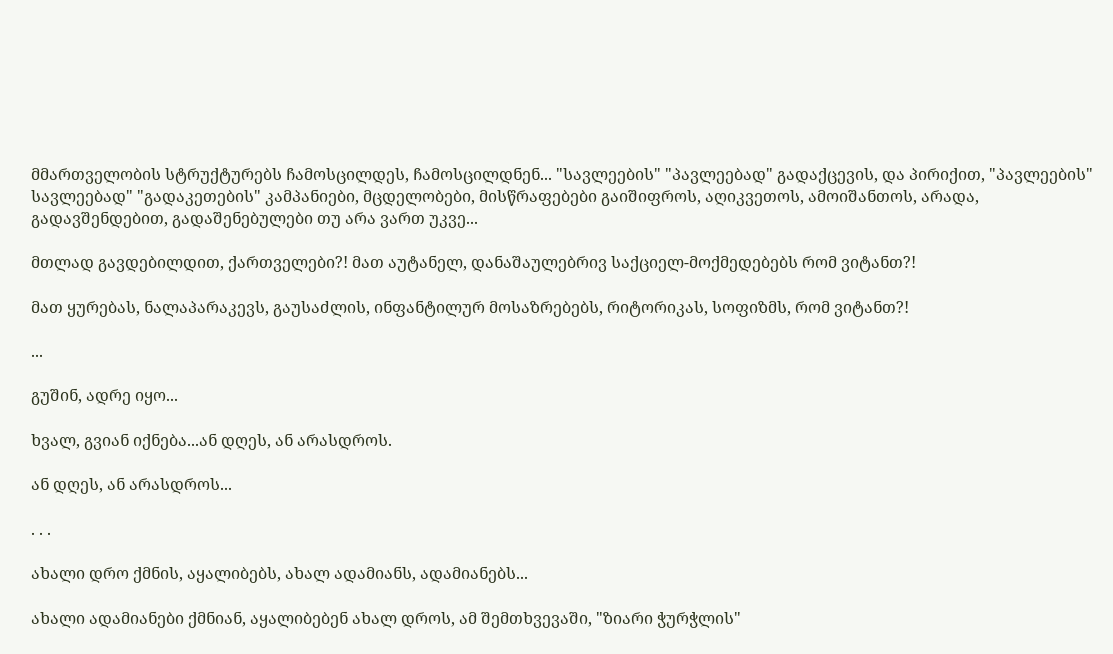მმართველობის სტრუქტურებს ჩამოსცილდეს, ჩამოსცილდნენ... "სავლეების" "პავლეებად" გადაქცევის, და პირიქით, "პავლეების" სავლეებად" "გადაკეთების" კამპანიები, მცდელობები, მისწრაფებები გაიშიფროს, აღიკვეთოს, ამოიშანთოს, არადა, გადავშენდებით, გადაშენებულები თუ არა ვართ უკვე...

მთლად გავდებილდით, ქართველები?! მათ აუტანელ, დანაშაულებრივ საქციელ-მოქმედებებს რომ ვიტანთ?!

მათ ყურებას, ნალაპარაკევს, გაუსაძლის, ინფანტილურ მოსაზრებებს, რიტორიკას, სოფიზმს, რომ ვიტანთ?!

...

გუშინ, ადრე იყო...

ხვალ, გვიან იქნება...ან დღეს, ან არასდროს.

ან დღეს, ან არასდროს...

. . .

ახალი დრო ქმნის, აყალიბებს, ახალ ადამიანს, ადამიანებს...

ახალი ადამიანები ქმნიან, აყალიბებენ ახალ დროს, ამ შემთხვევაში, "ზიარი ჭურჭლის"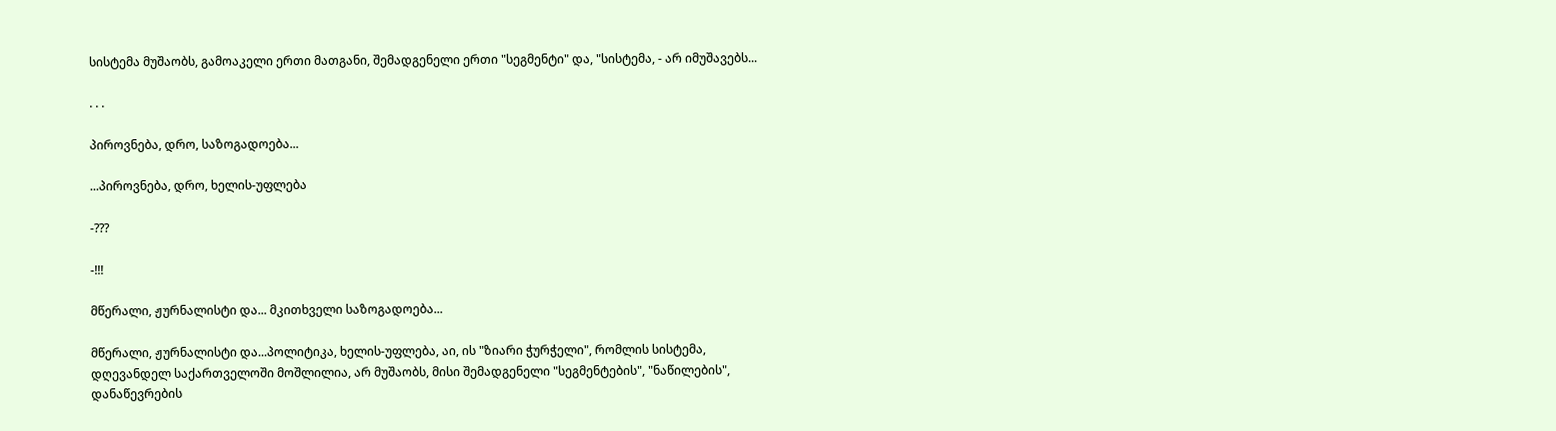სისტემა მუშაობს, გამოაკელი ერთი მათგანი, შემადგენელი ერთი "სეგმენტი" და, "სისტემა, - არ იმუშავებს...

. . .

პიროვნება, დრო, საზოგადოება...

...პიროვნება, დრო, ხელის-უფლება

-???

-!!!

მწერალი, ჟურნალისტი და... მკითხველი საზოგადოება...

მწერალი, ჟურნალისტი და...პოლიტიკა, ხელის-უფლება, აი, ის "ზიარი ჭურჭელი", რომლის სისტემა, დღევანდელ საქართველოში მოშლილია, არ მუშაობს, მისი შემადგენელი "სეგმენტების", "ნაწილების", დანაწევრების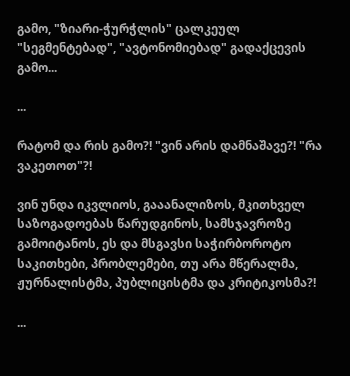გამო, "ზიარი-ჭურჭლის" ცალკეულ "სეგმენტებად", "ავტონომიებად" გადაქცევის გამო...

...

რატომ და რის გამო?! "ვინ არის დამნაშავე?! "რა ვაკეთოთ"?!

ვინ უნდა იკვლიოს, გააანალიზოს, მკითხველ საზოგადოებას წარუდგინოს, სამსჯავროზე გამოიტანოს, ეს და მსგავსი საჭირბოროტო საკითხები, პრობლემები, თუ არა მწერალმა, ჟურნალისტმა, პუბლიცისტმა და კრიტიკოსმა?!

...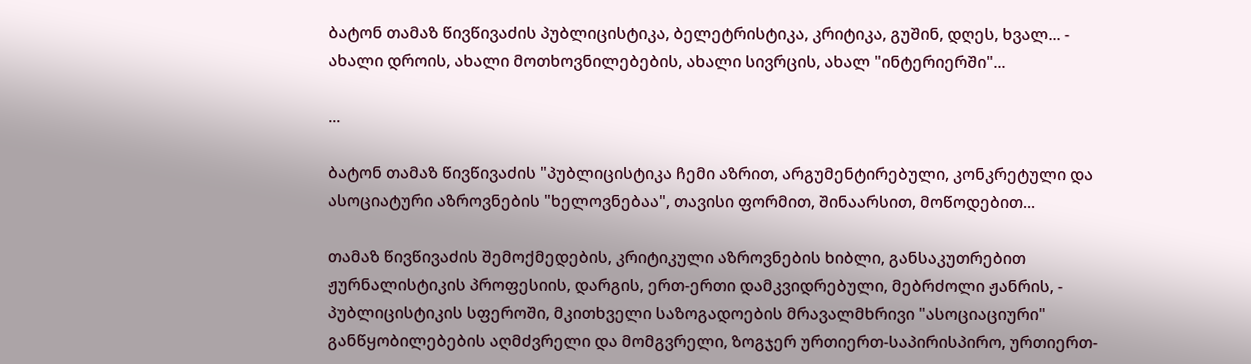ბატონ თამაზ წივწივაძის პუბლიცისტიკა, ბელეტრისტიკა, კრიტიკა, გუშინ, დღეს, ხვალ... - ახალი დროის, ახალი მოთხოვნილებების, ახალი სივრცის, ახალ "ინტერიერში"...

...

ბატონ თამაზ წივწივაძის "პუბლიცისტიკა ჩემი აზრით, არგუმენტირებული, კონკრეტული და ასოციატური აზროვნების "ხელოვნებაა", თავისი ფორმით, შინაარსით, მოწოდებით...

თამაზ წივწივაძის შემოქმედების, კრიტიკული აზროვნების ხიბლი, განსაკუთრებით ჟურნალისტიკის პროფესიის, დარგის, ერთ-ერთი დამკვიდრებული, მებრძოლი ჟანრის, - პუბლიცისტიკის სფეროში, მკითხველი საზოგადოების მრავალმხრივი "ასოციაციური" განწყობილებების აღმძვრელი და მომგვრელი, ზოგჯერ ურთიერთ-საპირისპირო, ურთიერთ-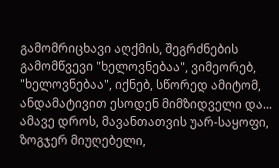გამომრიცხავი აღქმის, შეგრძნების გამომწვევი "ხელოვნებაა", ვიმეორებ, "ხელოვნებაა", იქნებ, სწორედ ამიტომ, ანდამატივით ესოდენ მიმზიდველი და... ამავე დროს, მავანთათვის უარ-საყოფი, ზოგჯერ მიუღებელი,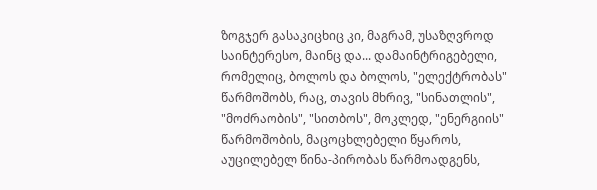ზოგჯერ გასაკიცხიც კი, მაგრამ, უსაზღვროდ საინტერესო, მაინც და... დამაინტრიგებელი, რომელიც, ბოლოს და ბოლოს, "ელექტრობას" წარმოშობს, რაც, თავის მხრივ, "სინათლის", "მოძრაობის", "სითბოს", მოკლედ, "ენერგიის" წარმოშობის, მაცოცხლებელი წყაროს, აუცილებელ წინა-პირობას წარმოადგენს,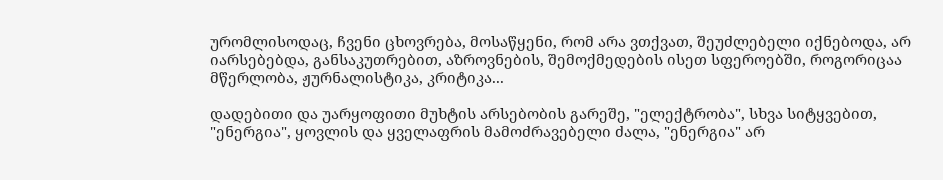ურომლისოდაც, ჩვენი ცხოვრება, მოსაწყენი, რომ არა ვთქვათ, შეუძლებელი იქნებოდა, არ იარსებებდა, განსაკუთრებით, აზროვნების, შემოქმედების ისეთ სფეროებში, როგორიცაა მწერლობა, ჟურნალისტიკა, კრიტიკა...

დადებითი და უარყოფითი მუხტის არსებობის გარეშე, "ელექტრობა", სხვა სიტყვებით, "ენერგია", ყოვლის და ყველაფრის მამოძრავებელი ძალა, "ენერგია" არ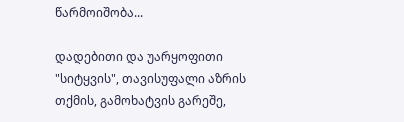წარმოიშობა...

დადებითი და უარყოფითი "სიტყვის", თავისუფალი აზრის თქმის, გამოხატვის გარეშე,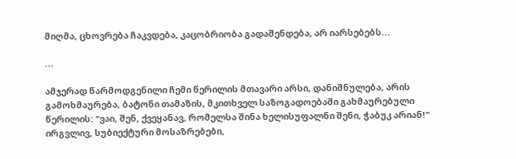მიღმა, ცხოვრება ჩაკვდება, კაცობრიობა გადაშენდება, არ იარსებებს...

...

ამჯერად წარმოდგენილი ჩემი წერილის მთავარი არსი, დანიშნულება, არის გამოხმაურება, ბატონი თამაზის, მკითხველ საზოგადოებაში გახმაურებული წერილის: "ვაი, შენ, ქვეყანავ, რომელსა შინა ხელისუფალნი შენი, ჭაბუკ არიან!" ირგვლივ, სუბიექტური მოსაზრებები,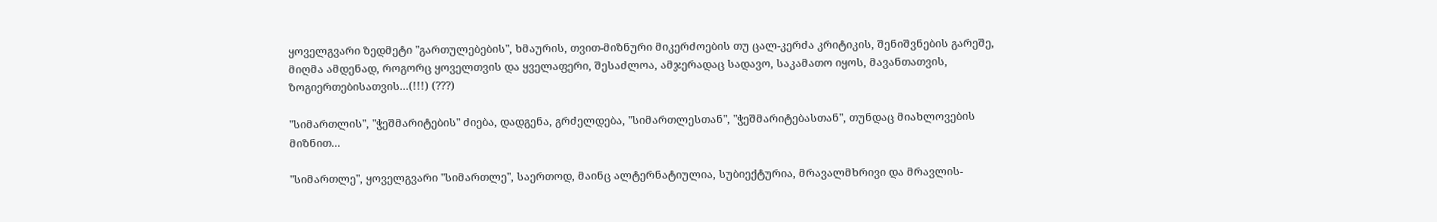ყოველგვარი ზედმეტი "გართულებების", ხმაურის, თვით-მიზნური მიკერძოების თუ ცალ-კერძა კრიტიკის, შენიშვნების გარეშე, მიღმა ამდენად, როგორც ყოველთვის და ყველაფერი, შესაძლოა, ამჯერადაც სადავო, საკამათო იყოს, მავანთათვის, ზოგიერთებისათვის...(!!!) (???)

"სიმართლის", "ჭეშმარიტების" ძიება, დადგენა, გრძელდება, "სიმართლესთან", "ჭეშმარიტებასთან", თუნდაც მიახლოვების მიზნით...

"სიმართლე", ყოველგვარი "სიმართლე", საერთოდ, მაინც ალტერნატიულია, სუბიექტურია, მრავალმხრივი და მრავლის-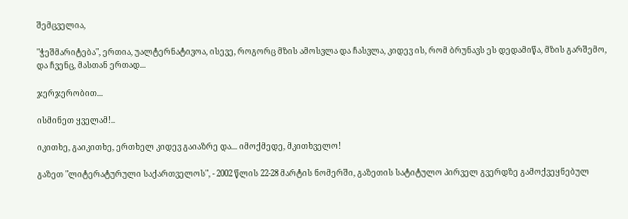შემცველია,

"ჭეშმარიტება", ერთია, უალტერნატივოა, ისევე, როგორც მზის ამოსვლა და ჩასვლა, კიდევ ის, რომ ბრუნავს ეს დედამიწა, მზის გარშემო, და ჩვენც, მასთან ერთად...

ჯერჯერობით...

ისმინეთ ყველამ!..

იკითხე, გაიკითხე, ერთხელ კიდევ გაიაზრე და... იმოქმედე, მკითხველო!

გაზეთ "ლიტერატურული საქართველოს", - 2002 წლის 22-28 მარტის ნომერში, გაზეთის სატიტულო პირველ გვერდზე გამოქვეყნებულ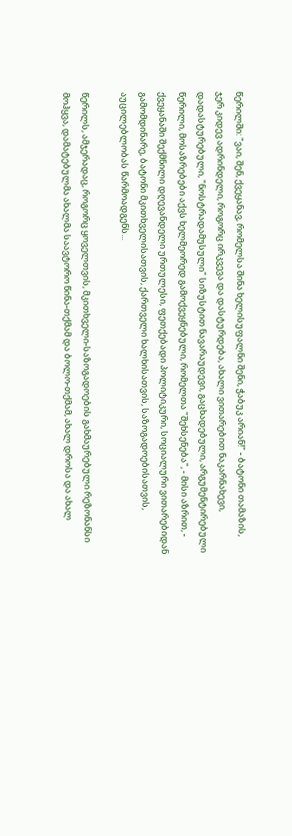წერილში: "ვაი, შენ, ქვეყანავ, რომელსა შინა ხელისუფალნი შენი, ჭაბუკ არიან!" - ბატონი თამაზის, ჯერ კიდევ ადრინდელი, როგორც ირკვევა და დასტურდება, ახალი ვითარებით ნაკარნახევი, დადასტურებული, "ნოსტრადამუსული" სიზუსტით ნავარაუდევი, გაცხადებული, არგუმენტირებული წერილი, მოსაზრებები აქვს ხელმეორედ გამოქვეყნებული, რომელთა "შეხსენება", - მისი აზრით, - ქვეყანაში შექმნილი დღევანდელი ურთულესი, ფეთქებადი პოლიტიკური, სოციალური ვითარებიდან გამომდინარე, ბატონი მკითხველისათვის, ქართველი ხალხისათვის, საზოგადოებისათვის, აუცილებლობას წარმოადგენს...

წერილს, ამჯერადაც, როგორც ყოველთვის, მკითხველი-საზოგადოების გახმაურებული რეზონანსი მოჰყვა, დამატებულმა ახალმა საავტორო წინა-თქმამ და ბოლო-თქმამ, ახალ დროსა და ახალ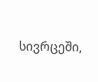სივრცეში,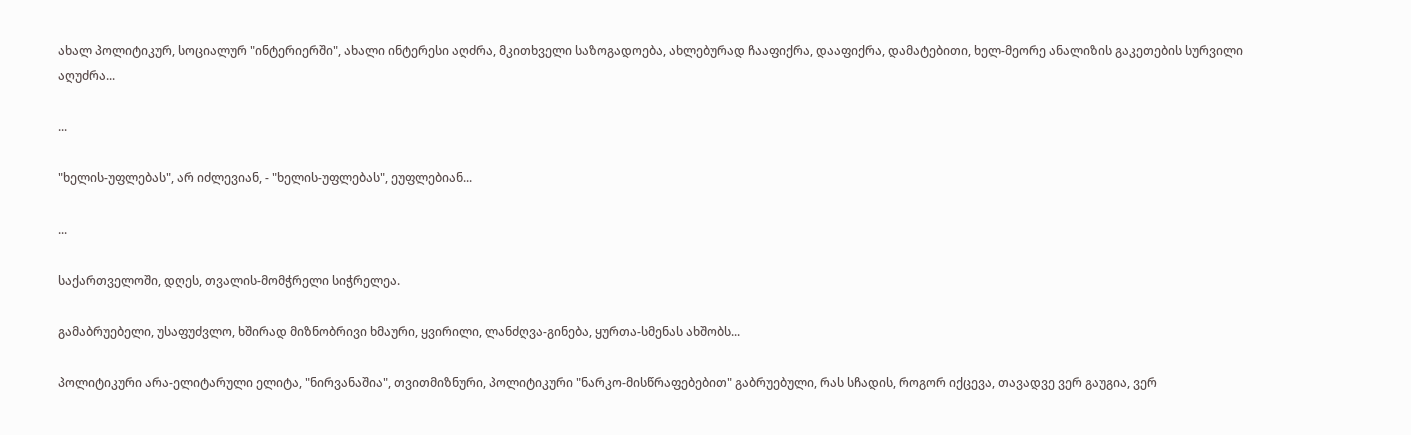ახალ პოლიტიკურ, სოციალურ "ინტერიერში", ახალი ინტერესი აღძრა, მკითხველი საზოგადოება, ახლებურად ჩააფიქრა, დააფიქრა, დამატებითი, ხელ-მეორე ანალიზის გაკეთების სურვილი აღუძრა...

...

"ხელის-უფლებას", არ იძლევიან, - "ხელის-უფლებას", ეუფლებიან...

...

საქართველოში, დღეს, თვალის-მომჭრელი სიჭრელეა.

გამაბრუებელი, უსაფუძვლო, ხშირად მიზნობრივი ხმაური, ყვირილი, ლანძღვა-გინება, ყურთა-სმენას ახშობს...

პოლიტიკური არა-ელიტარული ელიტა, "ნირვანაშია", თვითმიზნური, პოლიტიკური "ნარკო-მისწრაფებებით" გაბრუებული, რას სჩადის, როგორ იქცევა, თავადვე ვერ გაუგია, ვერ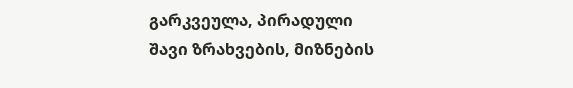გარკვეულა, პირადული შავი ზრახვების, მიზნების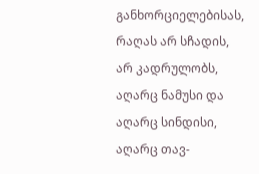განხორციელებისას, რაღას არ სჩადის, არ კადრულობს, აღარც ნამუსი და აღარც სინდისი, აღარც თავ-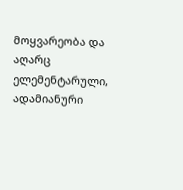მოყვარეობა და აღარც ელემენტარული, ადამიანური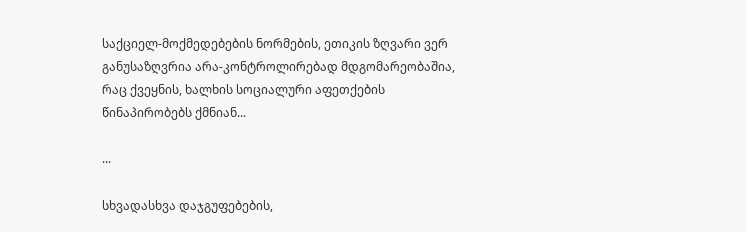საქციელ-მოქმედებების ნორმების, ეთიკის ზღვარი ვერ განუსაზღვრია არა-კონტროლირებად მდგომარეობაშია, რაც ქვეყნის, ხალხის სოციალური აფეთქების წინაპირობებს ქმნიან...

...

სხვადასხვა დაჯგუფებების,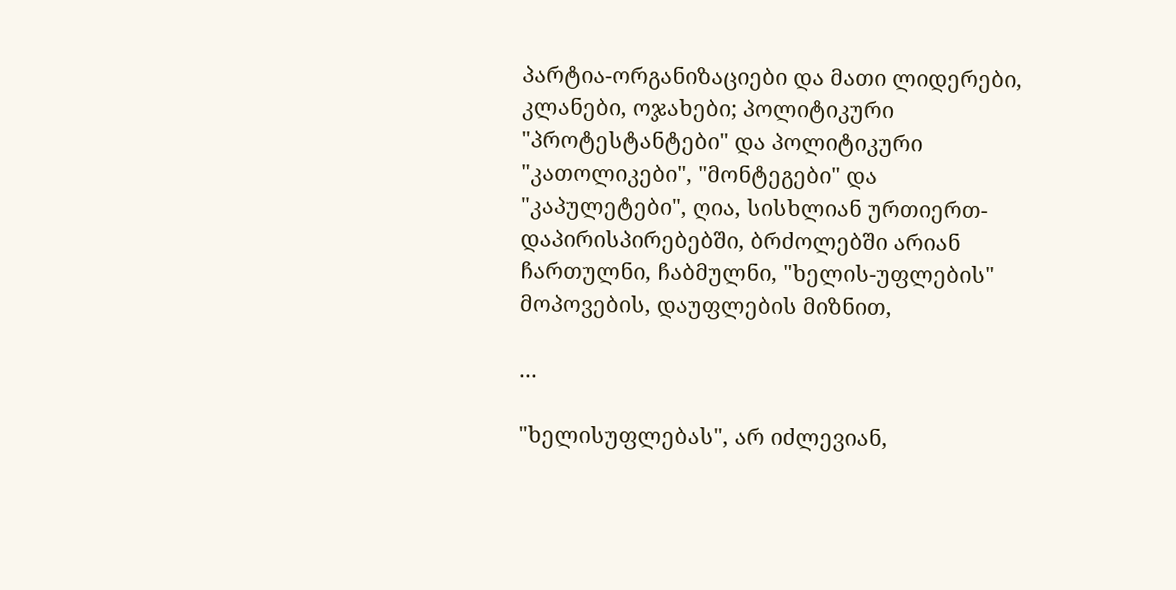პარტია-ორგანიზაციები და მათი ლიდერები, კლანები, ოჯახები; პოლიტიკური "პროტესტანტები" და პოლიტიკური "კათოლიკები", "მონტეგები" და "კაპულეტები", ღია, სისხლიან ურთიერთ-დაპირისპირებებში, ბრძოლებში არიან ჩართულნი, ჩაბმულნი, "ხელის-უფლების" მოპოვების, დაუფლების მიზნით,

...

"ხელისუფლებას", არ იძლევიან,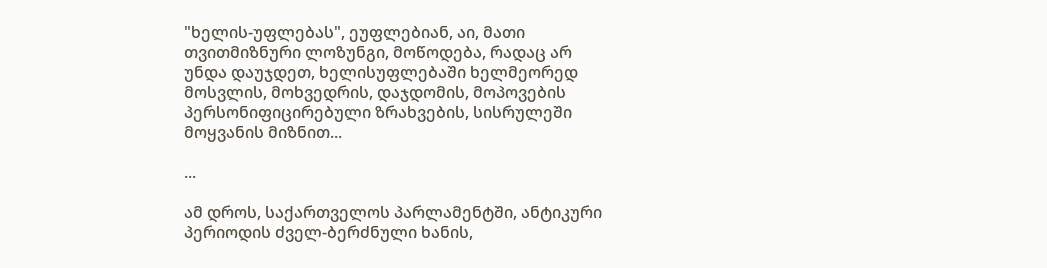"ხელის-უფლებას", ეუფლებიან, აი, მათი თვითმიზნური ლოზუნგი, მოწოდება, რადაც არ უნდა დაუჯდეთ, ხელისუფლებაში ხელმეორედ მოსვლის, მოხვედრის, დაჯდომის, მოპოვების პერსონიფიცირებული ზრახვების, სისრულეში მოყვანის მიზნით...

...

ამ დროს, საქართველოს პარლამენტში, ანტიკური პერიოდის ძველ-ბერძნული ხანის,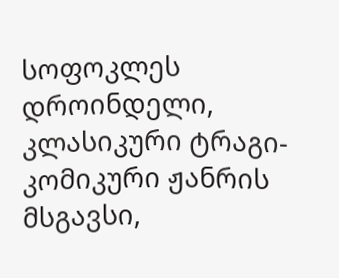სოფოკლეს დროინდელი, კლასიკური ტრაგი-კომიკური ჟანრის მსგავსი,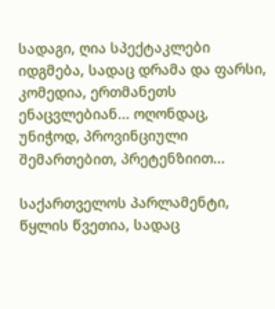სადაგი, ღია სპექტაკლები იდგმება, სადაც დრამა და ფარსი, კომედია, ერთმანეთს ენაცვლებიან... ოღონდაც, უნიჭოდ, პროვინციული შემართებით, პრეტენზიით...

საქართველოს პარლამენტი, წყლის წვეთია, სადაც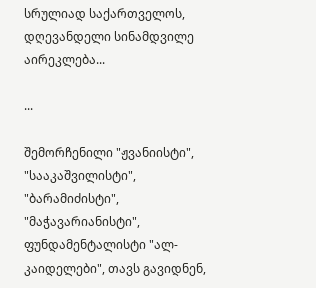სრულიად საქართველოს, დღევანდელი სინამდვილე აირეკლება...

...

შემორჩენილი "ჟვანიისტი", "სააკაშვილისტი", "ბარამიძისტი", "მაჭავარიანისტი", ფუნდამენტალისტი "ალ-კაიდელები", თავს გავიდნენ,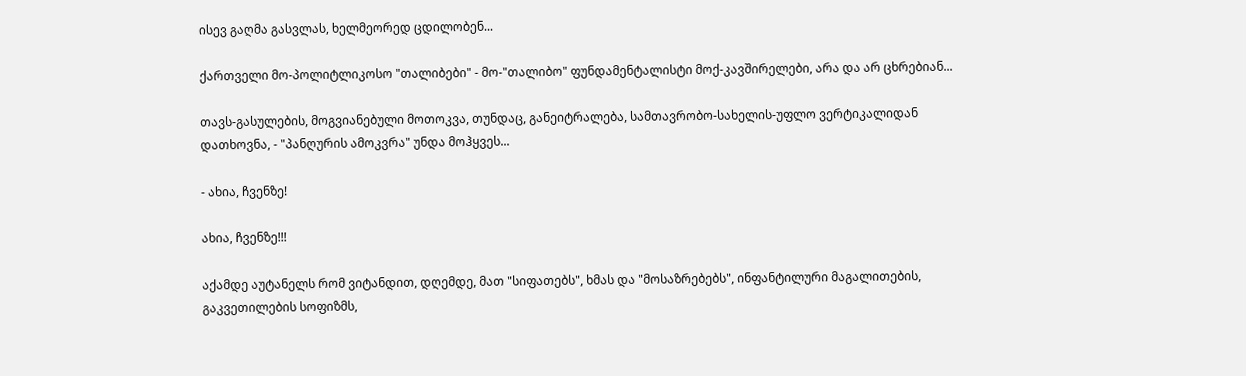ისევ გაღმა გასვლას, ხელმეორედ ცდილობენ...

ქართველი მო-პოლიტლიკოსო "თალიბები" - მო-"თალიბო" ფუნდამენტალისტი მოქ-კავშირელები, არა და არ ცხრებიან...

თავს-გასულების, მოგვიანებული მოთოკვა, თუნდაც, განეიტრალება, სამთავრობო-სახელის-უფლო ვერტიკალიდან დათხოვნა, - "პანღურის ამოკვრა" უნდა მოჰყვეს...

- ახია, ჩვენზე!

ახია, ჩვენზე!!!

აქამდე აუტანელს რომ ვიტანდით, დღემდე, მათ "სიფათებს", ხმას და "მოსაზრებებს", ინფანტილური მაგალითების, გაკვეთილების სოფიზმს,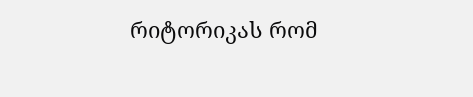რიტორიკას რომ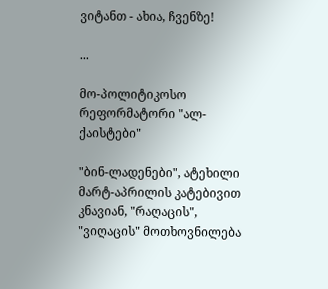ვიტანთ - ახია, ჩვენზე!

...

მო-პოლიტიკოსო რეფორმატორი "ალ-ქაისტები"

"ბინ-ლადენები", ატეხილი მარტ-აპრილის კატებივით კნავიან, "რაღაცის", "ვიღაცის" მოთხოვნილება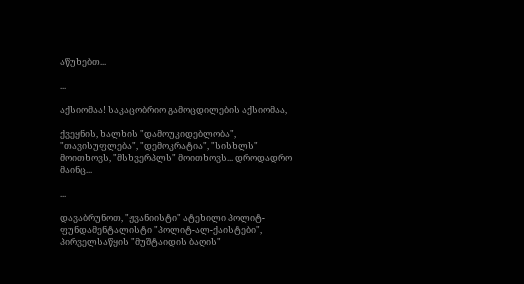აწუხებთ...

...

აქსიომაა! საკაცობრიო გამოცდილების აქსიომაა,

ქვეყნის, ხალხის "დამოუკიდებლობა", "თავისუფლება", "დემოკრატია", "სისხლს" მოითხოვს, "მსხვერპლს" მოითხოვს... დროდადრო მაინც...

...

დავაბრუნოთ, "ჟვანიისტი" ატეხილი პოლიტ-ფუნდამენტალისტი "პოლიტ-ალ-ქაისტები", პირველსაწყის "მუშტაიდის ბაღის"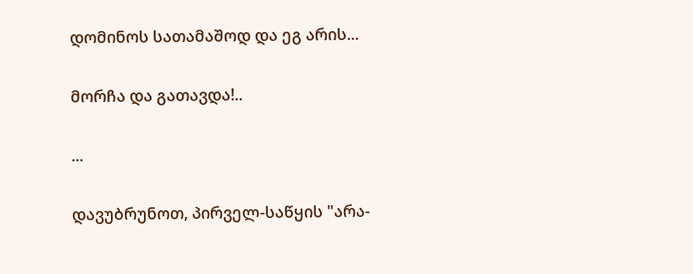დომინოს სათამაშოდ და ეგ არის...

მორჩა და გათავდა!..

...

დავუბრუნოთ, პირველ-საწყის "არა-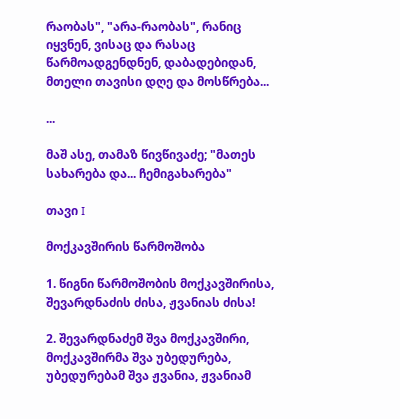რაობას", "არა-რაობას", რანიც იყვნენ, ვისაც და რასაც წარმოადგენდნენ, დაბადებიდან, მთელი თავისი დღე და მოსწრება...

...

მაშ ასე, თამაზ წივწივაძე; "მათეს სახარება და... ჩემიგახარება"

თავი I

მოქკავშირის წარმოშობა

1. წიგნი წარმოშობის მოქკავშირისა, შევარდნაძის ძისა, ჟვანიას ძისა!

2. შევარდნაძემ შვა მოქკავშირი, მოქკავშირმა შვა უბედურება, უბედურებამ შვა ჟვანია, ჟვანიამ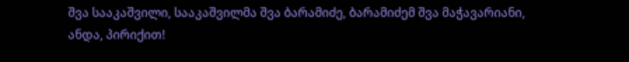შვა სააკაშვილი, სააკაშვილმა შვა ბარამიძე, ბარამიძემ შვა მაჭავარიანი, ანდა, პირიქით!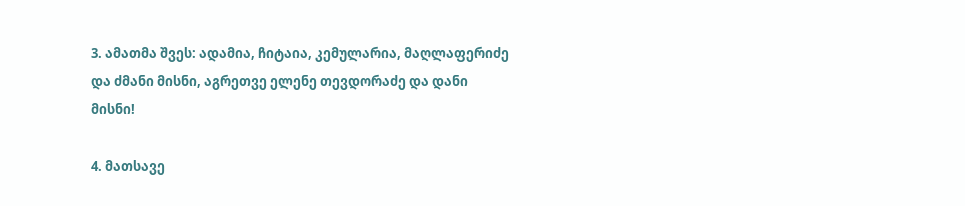3. ამათმა შვეს: ადამია, ჩიტაია, კემულარია, მაღლაფერიძე და ძმანი მისნი, აგრეთვე ელენე თევდორაძე და დანი მისნი!

4. მათსავე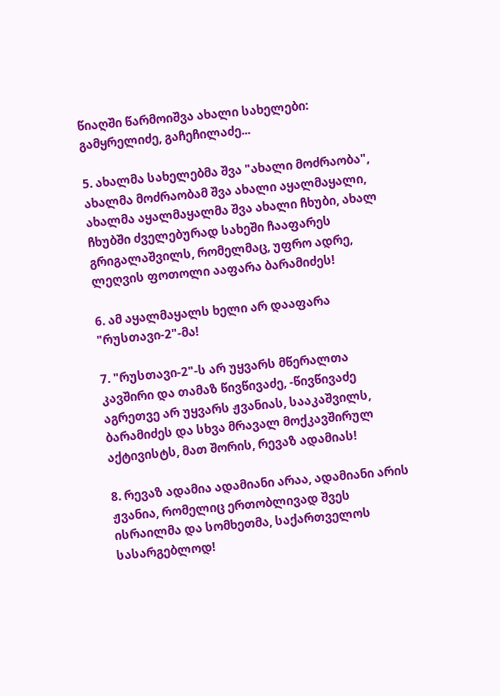წიაღში წარმოიშვა ახალი სახელები: გამყრელიძე, გაჩეჩილაძე...

5. ახალმა სახელებმა შვა "ახალი მოძრაობა", ახალმა მოძრაობამ შვა ახალი აყალმაყალი, ახალმა აყალმაყალმა შვა ახალი ჩხუბი, ახალ ჩხუბში ძველებურად სახეში ჩააფარეს გრიგალაშვილს, რომელმაც, უფრო ადრე, ლეღვის ფოთოლი ააფარა ბარამიძეს!

6. ამ აყალმაყალს ხელი არ დააფარა "რუსთავი-2"-მა!

7. "რუსთავი-2"-ს არ უყვარს მწერალთა კავშირი და თამაზ წივწივაძე, -წივწივაძე აგრეთვე არ უყვარს ჟვანიას, სააკაშვილს, ბარამიძეს და სხვა მრავალ მოქკავშირულ აქტივისტს, მათ შორის, რევაზ ადამიას!

8. რევაზ ადამია ადამიანი არაა, ადამიანი არის ჟვანია, რომელიც ერთობლივად შვეს ისრაილმა და სომხეთმა, საქართველოს სასარგებლოდ!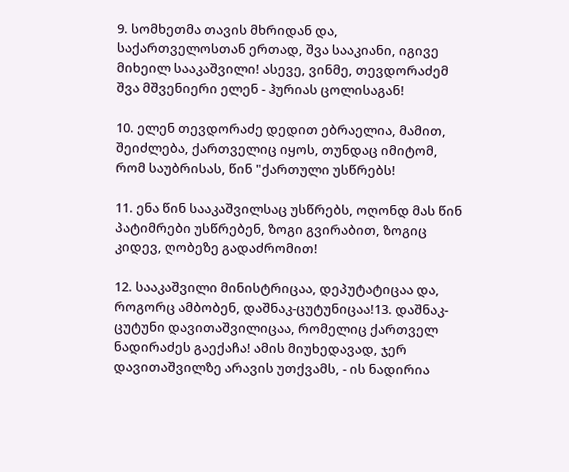9. სომხეთმა თავის მხრიდან და, საქართველოსთან ერთად, შვა სააკიანი, იგივე მიხეილ სააკაშვილი! ასევე, ვინმე, თევდორაძემ შვა მშვენიერი ელენ - ჰურიას ცოლისაგან!

10. ელენ თევდორაძე დედით ებრაელია, მამით, შეიძლება, ქართველიც იყოს, თუნდაც იმიტომ, რომ საუბრისას, წინ "ქართული უსწრებს!

11. ენა წინ სააკაშვილსაც უსწრებს, ოღონდ მას წინ პატიმრები უსწრებენ, ზოგი გვირაბით, ზოგიც კიდევ, ღობეზე გადაძრომით!

12. სააკაშვილი მინისტრიცაა, დეპუტატიცაა და, როგორც ამბობენ, დაშნაკ-ცუტუნიცაა!13. დაშნაკ-ცუტუნი დავითაშვილიცაა, რომელიც ქართველ ნადირაძეს გაექაჩა! ამის მიუხედავად, ჯერ დავითაშვილზე არავის უთქვამს, - ის ნადირია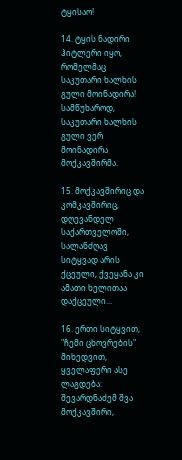ტყისაო!

14. ტყის ნადირი ჰიტლერი იყო, რომელმაც საკუთარი ხალხის გული მოინადირა! სამწუხაროდ, საკუთარი ხალხის გული ვერ მოინადირა მოქკავშირმა.

15. მოქკავშირიც და კომკავშირიც, დღევანდელ საქართველოში, სალანძღავ სიტყვად არის ქცეული, ქვეყანა კი ამათი ხელითაა დაქცეული...

16. ერთი სიტყვით, "ჩემი ცხოვრების" მიხედვით, ყველაფერი ასე ლაგდება: შევარდნაძემ შვა მოქკავშირი,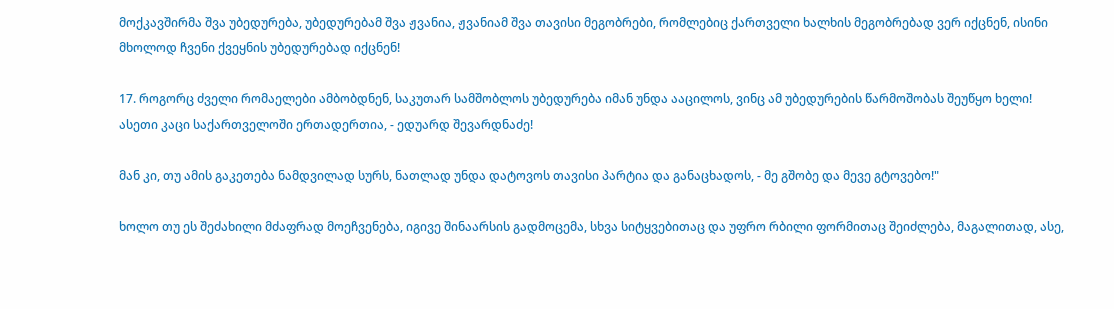მოქკავშირმა შვა უბედურება, უბედურებამ შვა ჟვანია, ჟვანიამ შვა თავისი მეგობრები, რომლებიც ქართველი ხალხის მეგობრებად ვერ იქცნენ, ისინი მხოლოდ ჩვენი ქვეყნის უბედურებად იქცნენ!

17. როგორც ძველი რომაელები ამბობდნენ, საკუთარ სამშობლოს უბედურება იმან უნდა ააცილოს, ვინც ამ უბედურების წარმოშობას შეუწყო ხელი! ასეთი კაცი საქართველოში ერთადერთია, - ედუარდ შევარდნაძე!

მან კი, თუ ამის გაკეთება ნამდვილად სურს, ნათლად უნდა დატოვოს თავისი პარტია და განაცხადოს, - მე გშობე და მევე გტოვებო!"

ხოლო თუ ეს შეძახილი მძაფრად მოეჩვენება, იგივე შინაარსის გადმოცემა, სხვა სიტყვებითაც და უფრო რბილი ფორმითაც შეიძლება, მაგალითად, ასე,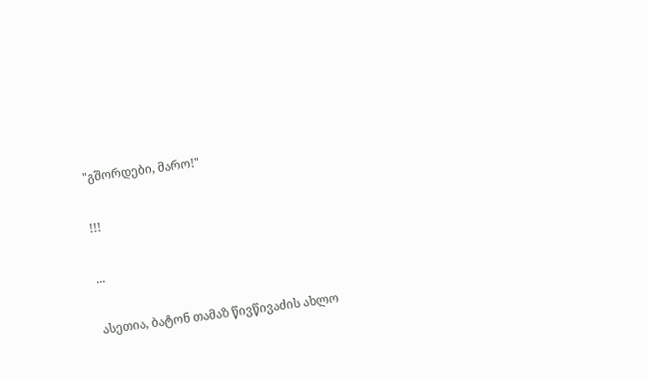"გშორდები, მარო!"

!!!

...

ასეთია, ბატონ თამაზ წივწივაძის ახლო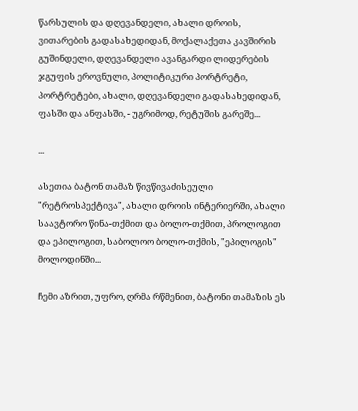წარსულის და დღევანდელი, ახალი დროის, ვითარების გადასახედიდან, მოქალაქეთა კავშირის გუშინდელი, დღევანდელი ავანგარდი ლიდერების ჯგუფის ეროვნული, პოლიტიკური პორტრეტი, პორტრეტები, ახალი, დღევანდელი გადასახედიდან, ფასში და ანფასში, - უგრიმოდ, რეტუშის გარეშე...

...

ასეთია ბატონ თამაზ წივწივაძისეული "რეტროსპექტივა", ახალი დროის ინტერიერში, ახალი საავტორო წინა-თქმით და ბოლო-თქმით, პროლოგით და ეპილოგით, საბოლოო ბოლო-თქმის, "ეპილოგის" მოლოდინში...

ჩემი აზრით, უფრო, ღრმა რწმენით, ბატონი თამაზის ეს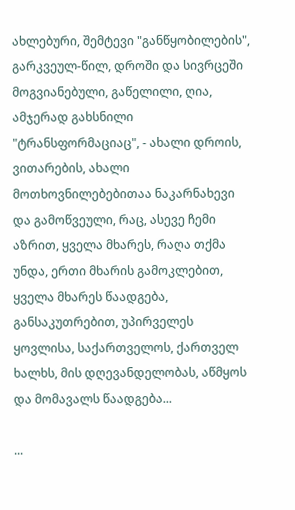ახლებური, შემტევი "განწყობილების", გარკვეულ-წილ, დროში და სივრცეში მოგვიანებული, გაწელილი, ღია, ამჯერად გახსნილი "ტრანსფორმაციაც", - ახალი დროის, ვითარების, ახალი მოთხოვნილებებითაა ნაკარნახევი და გამოწვეული, რაც, ასევე ჩემი აზრით, ყველა მხარეს, რაღა თქმა უნდა, ერთი მხარის გამოკლებით, ყველა მხარეს წაადგება, განსაკუთრებით, უპირველეს ყოვლისა, საქართველოს, ქართველ ხალხს, მის დღევანდელობას, აწმყოს და მომავალს წაადგება...

...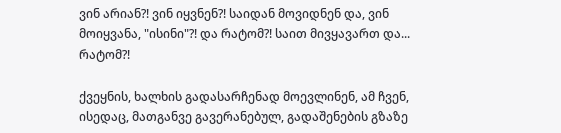ვინ არიან?! ვინ იყვნენ?! საიდან მოვიდნენ და, ვინ მოიყვანა, "ისინი"?! და რატომ?! საით მივყავართ და... რატომ?!

ქვეყნის, ხალხის გადასარჩენად მოევლინენ, ამ ჩვენ, ისედაც, მათგანვე გავერანებულ, გადაშენების გზაზე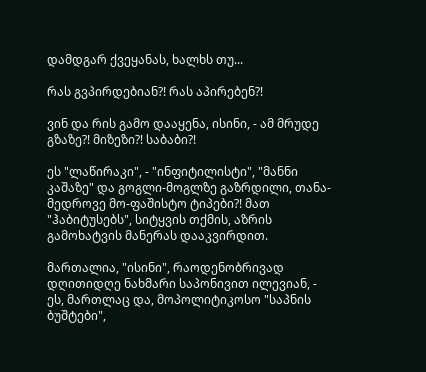დამდგარ ქვეყანას, ხალხს თუ...

რას გვპირდებიან?! რას აპირებენ?!

ვინ და რის გამო დააყენა, ისინი, - ამ მრუდე გზაზე?! მიზეზი?! საბაბი?!

ეს "ლაწირაკი", - "ინფიტილისტი", "მანნი კაშაზე" და გოგლი-მოგლზე გაზრდილი, თანა-მედროვე მო-ფაშისტო ტიპები?! მათ "ჰაბიტუსებს", სიტყვის თქმის, აზრის გამოხატვის მანერას დააკვირდით.

მართალია, "ისინი", რაოდენობრივად დღითიდღე ნახმარი საპონივით ილევიან, - ეს, მართლაც და, მოპოლიტიკოსო "საპნის ბუშტები",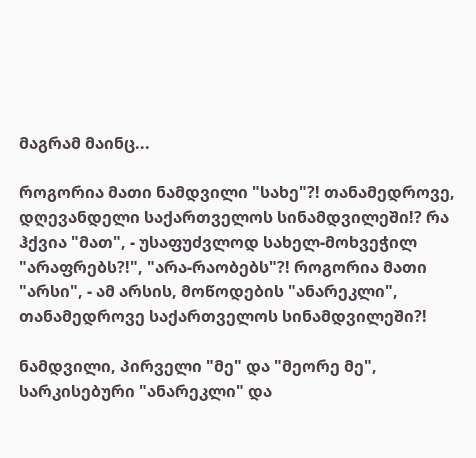მაგრამ მაინც...

როგორია მათი ნამდვილი "სახე"?! თანამედროვე, დღევანდელი საქართველოს სინამდვილეში!? რა ჰქვია "მათ", - უსაფუძვლოდ სახელ-მოხვეჭილ "არაფრებს?!", "არა-რაობებს"?! როგორია მათი "არსი", - ამ არსის, მოწოდების "ანარეკლი", თანამედროვე საქართველოს სინამდვილეში?!

ნამდვილი, პირველი "მე" და "მეორე მე", სარკისებური "ანარეკლი" და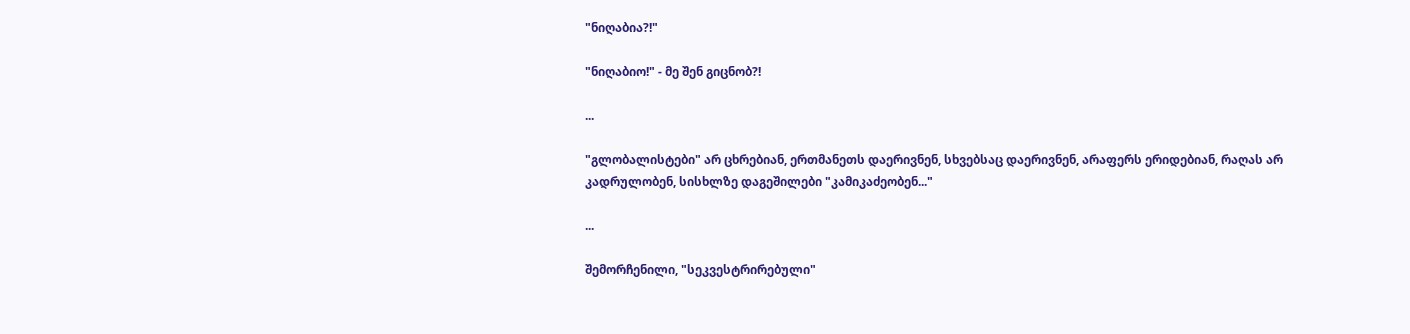"ნიღაბია?!"

"ნიღაბიო!" - მე შენ გიცნობ?!

...

"გლობალისტები" არ ცხრებიან, ერთმანეთს დაერივნენ, სხვებსაც დაერივნენ, არაფერს ერიდებიან, რაღას არ კადრულობენ, სისხლზე დაგეშილები "კამიკაძეობენ..."

...

შემორჩენილი, "სეკვესტრირებული"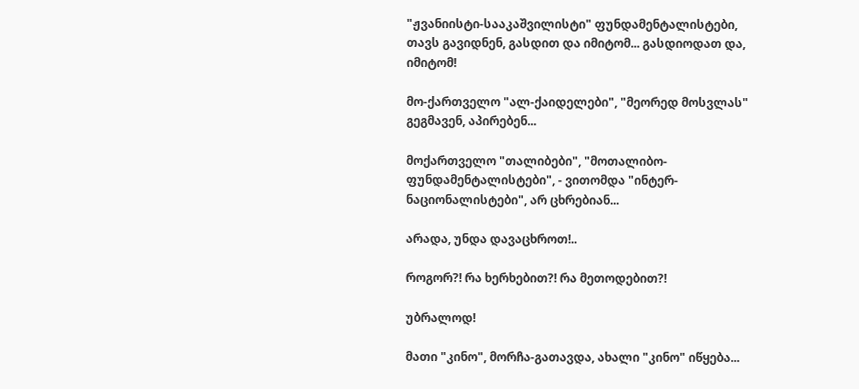"ჟვანიისტი-სააკაშვილისტი" ფუნდამენტალისტები, თავს გავიდნენ, გასდით და იმიტომ... გასდიოდათ და, იმიტომ!

მო-ქართველო "ალ-ქაიდელები", "მეორედ მოსვლას" გეგმავენ, აპირებენ...

მოქართველო "თალიბები", "მოთალიბო-ფუნდამენტალისტები", - ვითომდა "ინტერ-ნაციონალისტები", არ ცხრებიან...

არადა, უნდა დავაცხროთ!..

როგორ?! რა ხერხებით?! რა მეთოდებით?!

უბრალოდ!

მათი "კინო", მორჩა-გათავდა, ახალი "კინო" იწყება...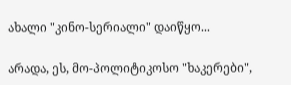ახალი "კინო-სერიალი" დაიწყო...

არადა, ეს, მო-პოლიტიკოსო "ხაკერები",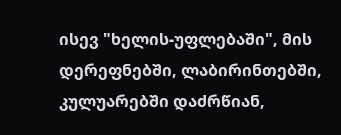ისევ "ხელის-უფლებაში", მის დერეფნებში, ლაბირინთებში, კულუარებში დაძრწიან,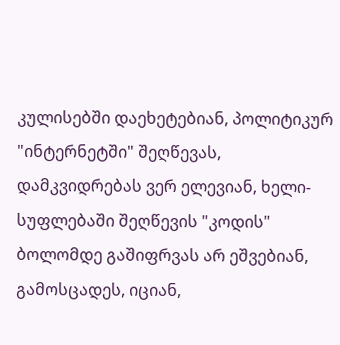კულისებში დაეხეტებიან, პოლიტიკურ "ინტერნეტში" შეღწევას, დამკვიდრებას ვერ ელევიან, ხელი-სუფლებაში შეღწევის "კოდის" ბოლომდე გაშიფრვას არ ეშვებიან, გამოსცადეს, იციან,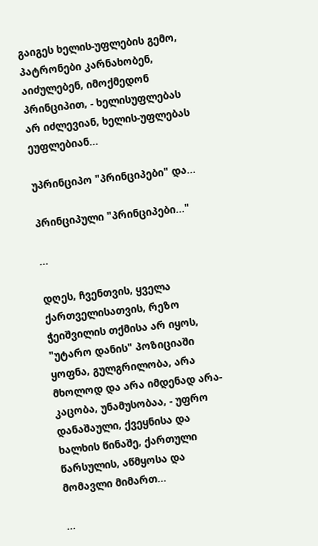გაიგეს ხელის-უფლების გემო, პატრონები კარნახობენ, აიძულებენ, იმოქმედონ პრინციპით, - ხელისუფლებას არ იძლევიან, ხელის-უფლებას ეუფლებიან...

უპრინციპო "პრინციპები" და...

პრინციპული "პრინციპები..."

...

დღეს, ჩვენთვის, ყველა ქართველისათვის, რეზო ჭეიშვილის თქმისა არ იყოს, "უტარო დანის" პოზიციაში ყოფნა, გულგრილობა, არა მხოლოდ და არა იმდენად არა-კაცობა, უნამუსობაა, - უფრო დანაშაული, ქვეყნისა და ხალხის წინაშე, ქართული წარსულის, აწმყოსა და მომავლი მიმართ...

...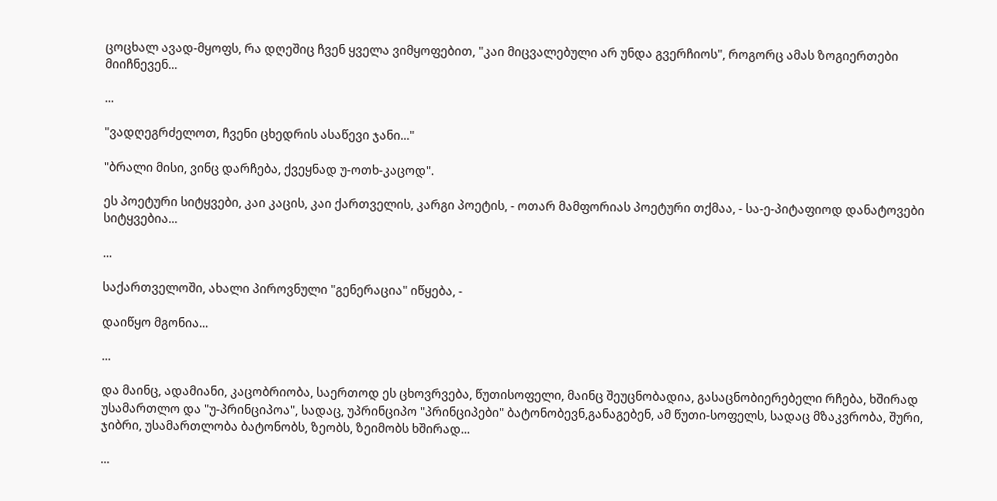ცოცხალ ავად-მყოფს, რა დღეშიც ჩვენ ყველა ვიმყოფებით, "კაი მიცვალებული არ უნდა გვერჩიოს", როგორც ამას ზოგიერთები მიიჩნევენ...

...

"ვადღეგრძელოთ, ჩვენი ცხედრის ასაწევი ჯანი..."

"ბრალი მისი, ვინც დარჩება, ქვეყნად უ-ოთხ-კაცოდ".

ეს პოეტური სიტყვები, კაი კაცის, კაი ქართველის, კარგი პოეტის, - ოთარ მამფორიას პოეტური თქმაა, - სა-ე-პიტაფიოდ დანატოვები სიტყვებია...

...

საქართველოში, ახალი პიროვნული "გენერაცია" იწყება, -

დაიწყო მგონია...

...

და მაინც, ადამიანი, კაცობრიობა, საერთოდ ეს ცხოვრვება, წუთისოფელი, მაინც შეუცნობადია, გასაცნობიერებელი რჩება, ხშირად უსამართლო და "უ-პრინციპოა", სადაც, უპრინციპო "პრინციპები" ბატონობევნ,განაგებენ, ამ წუთი-სოფელს, სადაც მზაკვრობა, შური, ჯიბრი, უსამართლობა ბატონობს, ზეობს, ზეიმობს ხშირად...

...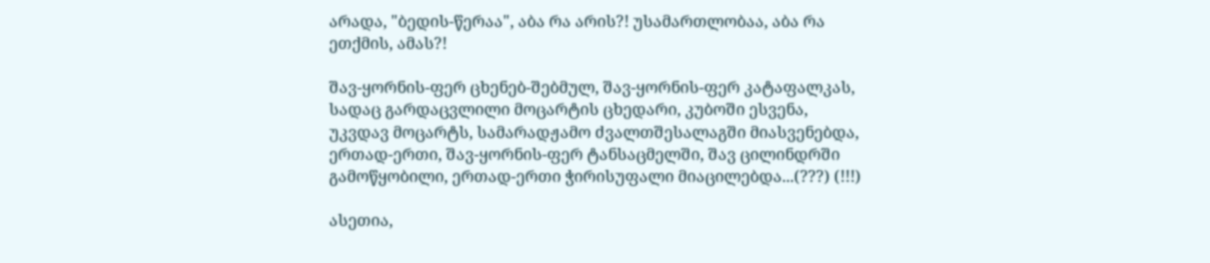არადა, "ბედის-წერაა", აბა რა არის?! უსამართლობაა, აბა რა ეთქმის, ამას?!

შავ-ყორნის-ფერ ცხენებ-შებმულ, შავ-ყორნის-ფერ კატაფალკას, სადაც გარდაცვლილი მოცარტის ცხედარი, კუბოში ესვენა, უკვდავ მოცარტს, სამარადჟამო ძვალთშესალაგში მიასვენებდა, ერთად-ერთი, შავ-ყორნის-ფერ ტანსაცმელში, შავ ცილინდრში გამოწყობილი, ერთად-ერთი ჭირისუფალი მიაცილებდა...(???) (!!!)

ასეთია,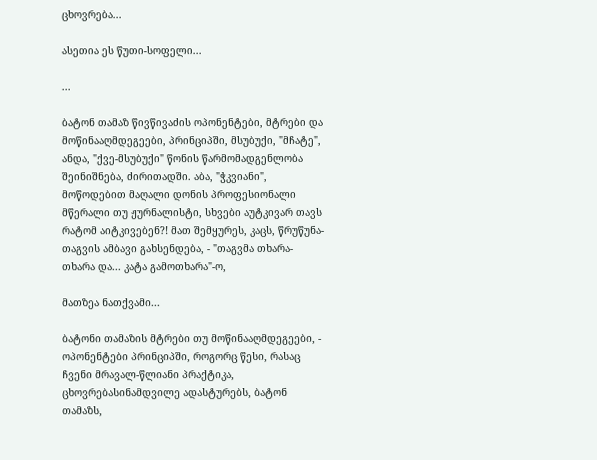ცხოვრება...

ასეთია ეს წუთი-სოფელი...

...

ბატონ თამაზ წივწივაძის ოპონენტები, მტრები და მოწინააღმდეგეები, პრინციპში, მსუბუქი, "მჩატე", ანდა, "ქვე-მსუბუქი" წონის წარმომადგენლობა შეინიშნება, ძირითადში. აბა, "ჭკვიანი", მოწოდებით მაღალი დონის პროფესიონალი მწერალი თუ ჟურნალისტი, სხვები აუტკივარ თავს რატომ აიტკივებენ?! მათ შემყურეს, კაცს, წრუწუნა-თაგვის ამბავი გახსენდება, - "თაგვმა თხარა-თხარა და... კატა გამოთხარა"-ო,

მათზეა ნათქვამი...

ბატონი თამაზის მტრები თუ მოწინააღმდეგეები, - ოპონენტები პრინციპში, როგორც წესი, რასაც ჩვენი მრავალ-წლიანი პრაქტიკა, ცხოვრებასინამდვილე ადასტურებს, ბატონ თამაზს,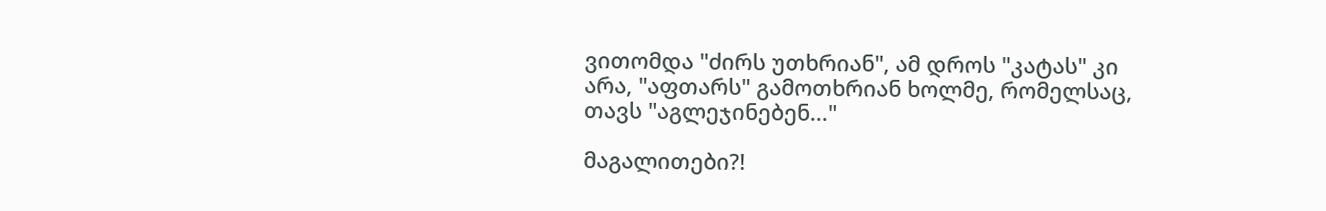ვითომდა "ძირს უთხრიან", ამ დროს "კატას" კი არა, "აფთარს" გამოთხრიან ხოლმე, რომელსაც, თავს "აგლეჯინებენ..."

მაგალითები?!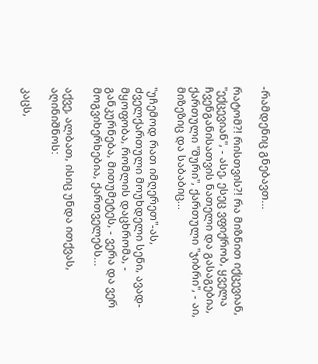-რამდენიც გნებავთ...

რატომ?! რისთვის?! რა მიზნით იქცევიან, "ექცევიან", - ასე, ესეც ვფიქრობ, ყველა ჩვენგანისათვის ნათელი და გასაგებია, ქართული "შური", ქართული "ჯიბრი", - აი, მიზეზიც და საბაბიც...

"უჩემოდ რათ იმღერეთ"-ას, ძველქართული მოუხდელი სენი, ავად-მყოფობა, რომლის დაცხრომა, - განკურნება, მითუმეტეს, - ვერა და ვერ მოგვიხერხებია, ქართველებს...

აქვე, ალბათ, ისიც უნდა ითქვას, აღინიშნოს:

კაცს,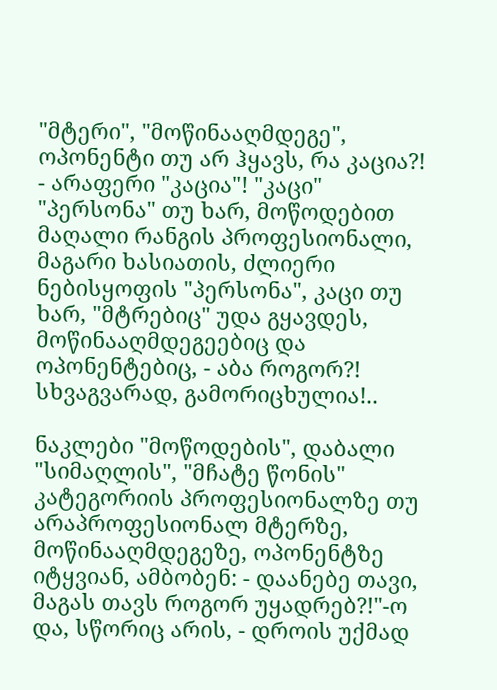"მტერი", "მოწინააღმდეგე", ოპონენტი თუ არ ჰყავს, რა კაცია?! - არაფერი "კაცია"! "კაცი" "პერსონა" თუ ხარ, მოწოდებით მაღალი რანგის პროფესიონალი, მაგარი ხასიათის, ძლიერი ნებისყოფის "პერსონა", კაცი თუ ხარ, "მტრებიც" უდა გყავდეს, მოწინააღმდეგეებიც და ოპონენტებიც, - აბა როგორ?! სხვაგვარად, გამორიცხულია!..

ნაკლები "მოწოდების", დაბალი "სიმაღლის", "მჩატე წონის" კატეგორიის პროფესიონალზე თუ არაპროფესიონალ მტერზე, მოწინააღმდეგეზე, ოპონენტზე იტყვიან, ამბობენ: - დაანებე თავი, მაგას თავს როგორ უყადრებ?!"-ო და, სწორიც არის, - დროის უქმად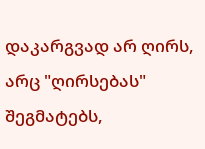დაკარგვად არ ღირს, არც "ღირსებას" შეგმატებს,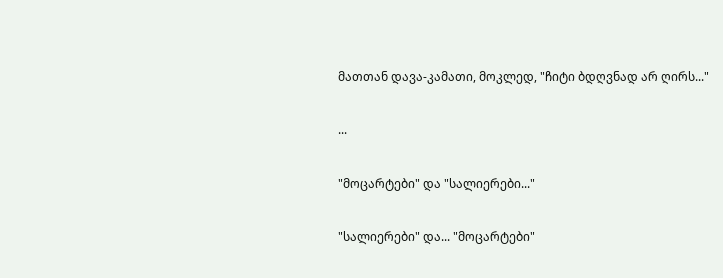მათთან დავა-კამათი, მოკლედ, "ჩიტი ბდღვნად არ ღირს..."

...

"მოცარტები" და "სალიერები..."

"სალიერები" და... "მოცარტები"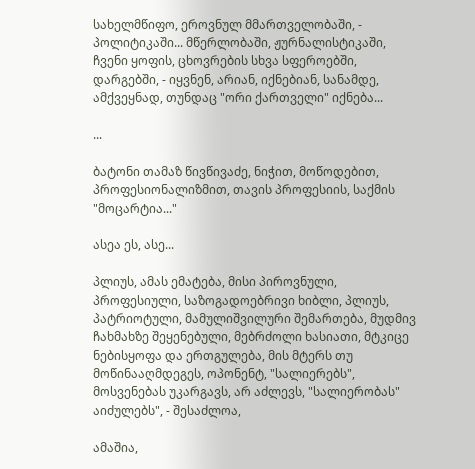სახელმწიფო, ეროვნულ მმართველობაში, - პოლიტიკაში... მწერლობაში, ჟურნალისტიკაში, ჩვენი ყოფის, ცხოვრების სხვა სფეროებში, დარგებში, - იყვნენ, არიან, იქნებიან, სანამდე, ამქვეყნად, თუნდაც "ორი ქართველი" იქნება...

...

ბატონი თამაზ წივწივაძე, ნიჭით, მოწოდებით, პროფესიონალიზმით, თავის პროფესიის, საქმის "მოცარტია..."

ასეა ეს, ასე...

პლიუს, ამას ემატება, მისი პიროვნული, პროფესიული, საზოგადოებრივი ხიბლი, პლიუს, პატრიოტული, მამულიშვილური შემართება, მუდმივ ჩახმახზე შეყენებული, მებრძოლი ხასიათი, მტკიცე ნებისყოფა და ერთგულება, მის მტერს თუ მოწინააღმდეგეს, ოპონენტ, "სალიერებს", მოსვენებას უკარგავს, არ აძლევს, "სალიერობას" აიძულებს", - შესაძლოა,

ამაშია,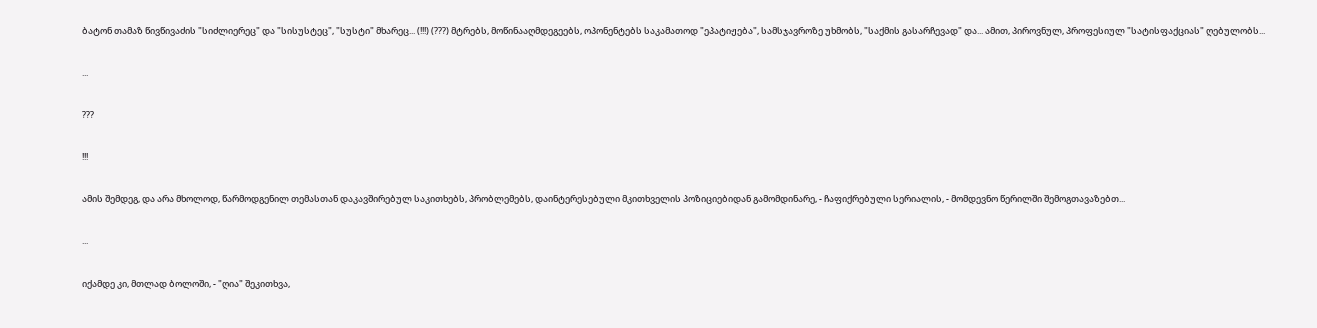ბატონ თამაზ წივწივაძის "სიძლიერეც" და "სისუსტეც", "სუსტი" მხარეც... (!!!) (???) მტრებს, მოწინააღმდეგეებს, ოპონენტებს საკამათოდ "ეპატიჟება", სამსჯავროზე უხმობს, "საქმის გასარჩევად" და... ამით, პიროვნულ, პროფესიულ "სატისფაქციას" ღებულობს...

...

???

!!!

ამის შემდეგ, და არა მხოლოდ, წარმოდგენილ თემასთან დაკავშირებულ საკითხებს, პრობლემებს, დაინტერესებული მკითხველის პოზიციებიდან გამომდინარე, - ჩაფიქრებული სერიალის, - მომდევნო წერილში შემოგთავაზებთ...

...

იქამდე კი, მთლად ბოლოში, - "ღია" შეკითხვა,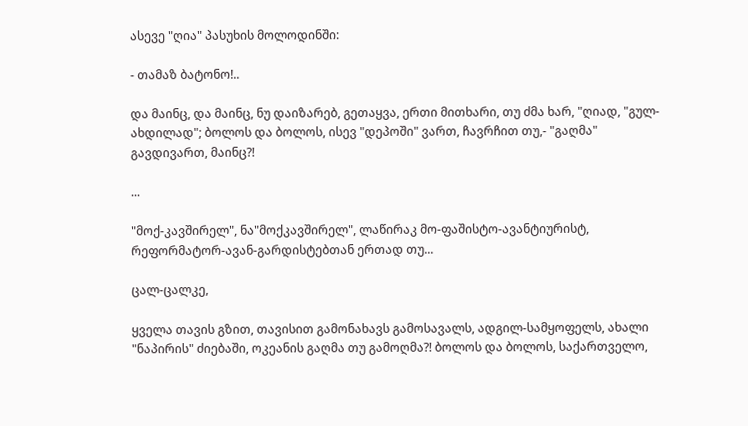ასევე "ღია" პასუხის მოლოდინში:

- თამაზ ბატონო!..

და მაინც, და მაინც, ნუ დაიზარებ, გეთაყვა, ერთი მითხარი, თუ ძმა ხარ, "ღიად, "გულ-ახდილად"; ბოლოს და ბოლოს, ისევ "დეპოში" ვართ, ჩავრჩით თუ,- "გაღმა" გავდივართ, მაინც?!

...

"მოქ-კავშირელ", ნა"მოქკავშირელ", ლაწირაკ მო-ფაშისტო-ავანტიურისტ, რეფორმატორ-ავან-გარდისტებთან ერთად თუ...

ცალ-ცალკე,

ყველა თავის გზით, თავისით გამონახავს გამოსავალს, ადგილ-სამყოფელს, ახალი "ნაპირის" ძიებაში, ოკეანის გაღმა თუ გამოღმა?! ბოლოს და ბოლოს, საქართველო,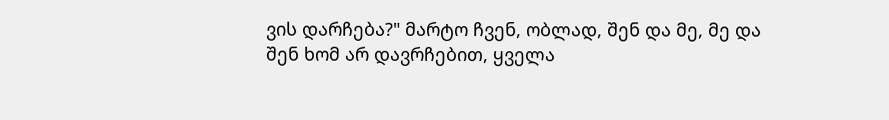ვის დარჩება?" მარტო ჩვენ, ობლად, შენ და მე, მე და შენ ხომ არ დავრჩებით, ყველა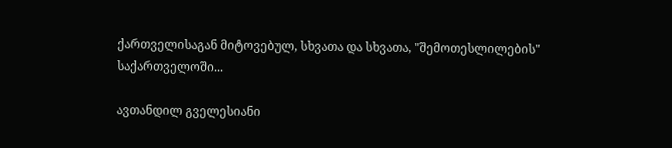ქართველისაგან მიტოვებულ, სხვათა და სხვათა, "შემოთესლილების" საქართველოში...

ავთანდილ გველესიანი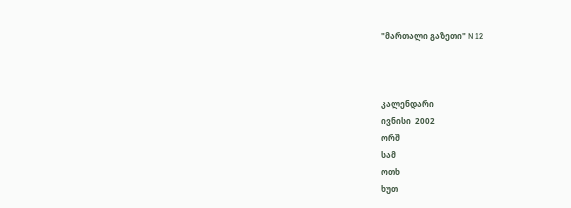"მართალი გაზეთი" N 12



კალენდარი
ივნისი  2002
ორშ
სამ
ოთხ
ხუთ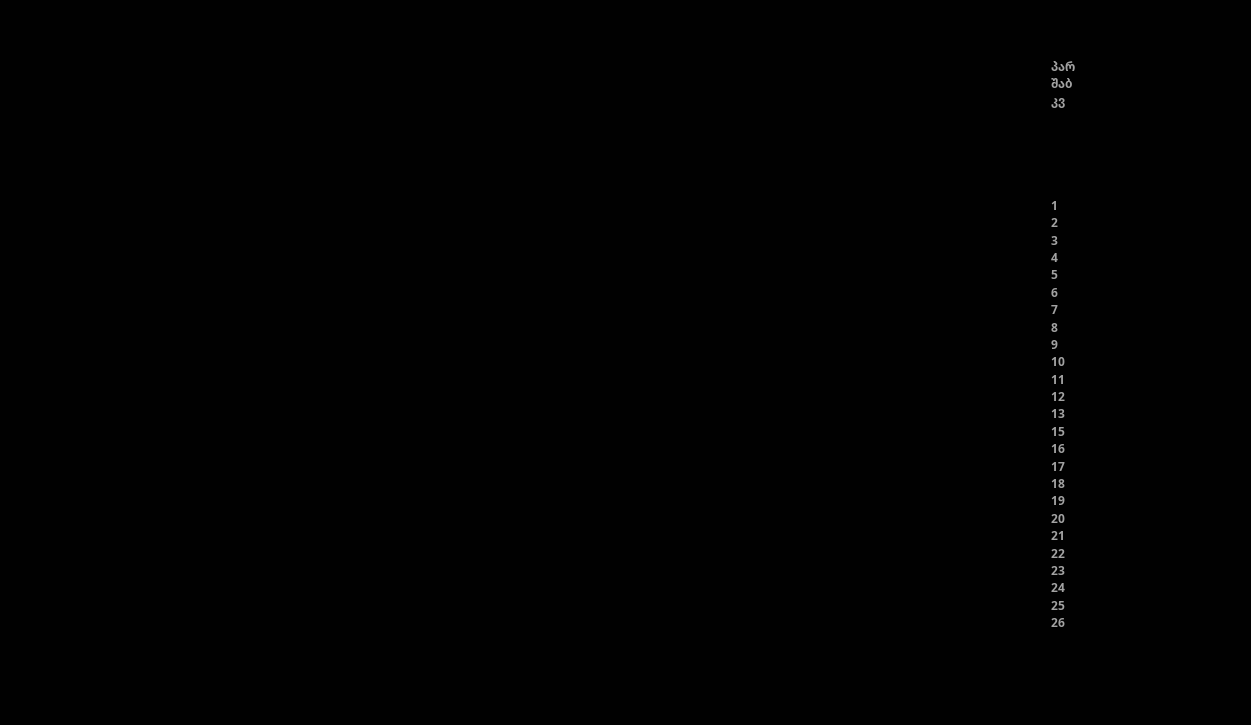პარ
შაბ
კვ





1
2
3
4
5
6
7
8
9
10
11
12
13
15
16
17
18
19
20
21
22
23
24
25
26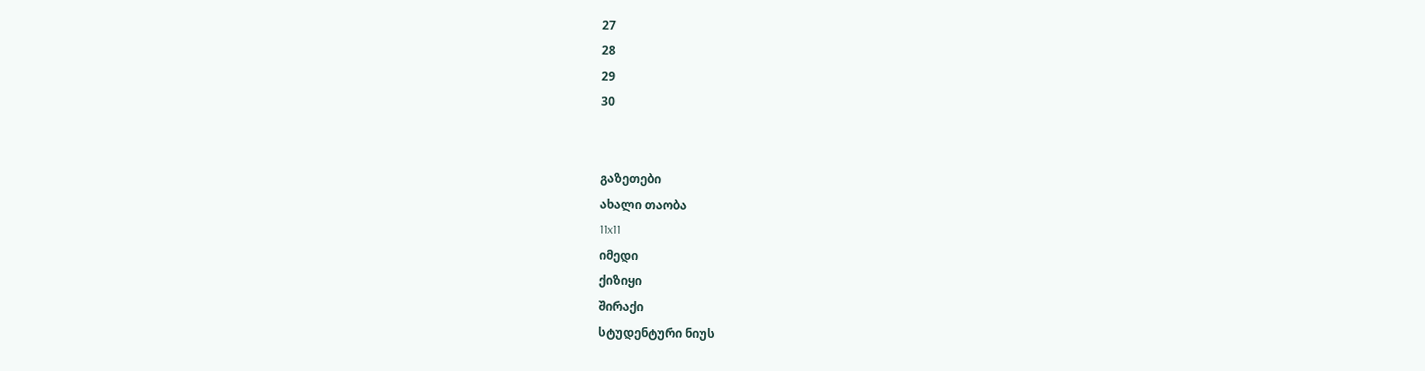27
28
29
30


გაზეთები
ახალი თაობა
11x11
იმედი
ქიზიყი
შირაქი
სტუდენტური ნიუს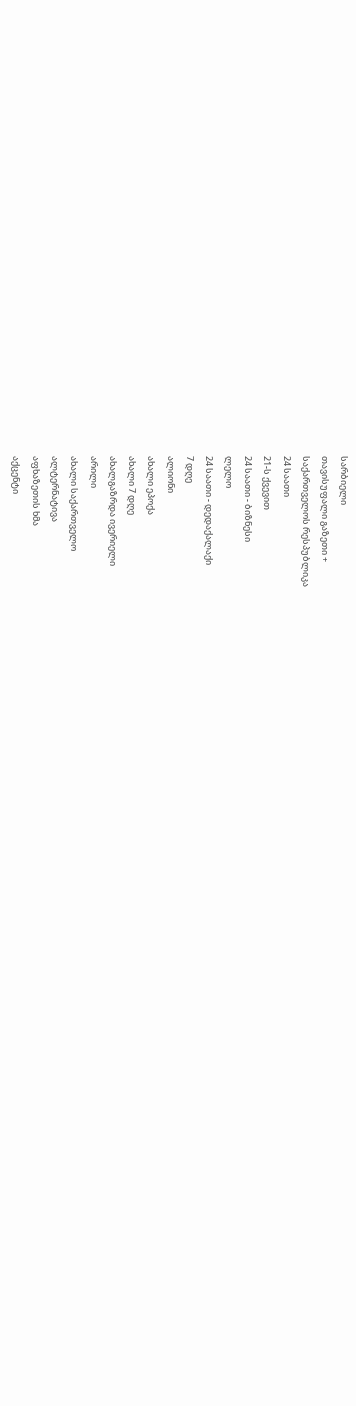სარბიელი
თავისუფალი გაზეთი +
საქართველოს რესპუბლიკა
24 საათი
21-ს ქვევით
24 საათი - ბიზნესი
ლელო
24 საათი - დედაქალაქი
7 დღე
ალიონი
ახალი ეპოქა
ახალი 7 დღე
ახალგაზრდა ივერიელი
არილი
ახალი საქართველო
ალტერნატივა
აფხაზეთის ხმა
აქცენტი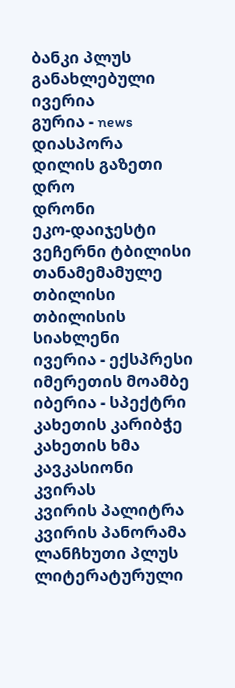ბანკი პლუს
განახლებული ივერია
გურია - news
დიასპორა
დილის გაზეთი
დრო
დრონი
ეკო-დაიჯესტი
ვეჩერნი ტბილისი
თანამემამულე
თბილისი
თბილისის სიახლენი
ივერია - ექსპრესი
იმერეთის მოამბე
იბერია - სპექტრი
კახეთის კარიბჭე
კახეთის ხმა
კავკასიონი
კვირას
კვირის პალიტრა
კვირის პანორამა
ლანჩხუთი პლუს
ლიტერატურული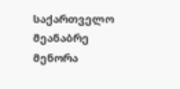საქართველო
მეანაბრე
მენორა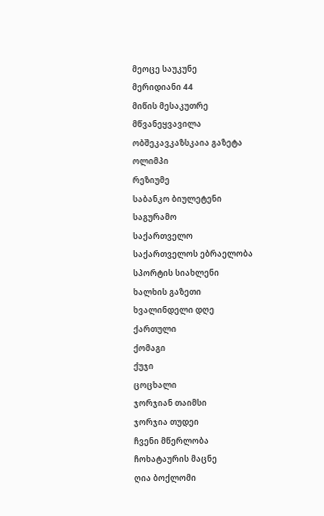მეოცე საუკუნე
მერიდიანი 44
მიწის მესაკუთრე
მწვანეყვავილა
ობშეკავკაზსკაია გაზეტა
ოლიმპი
რეზიუმე
საბანკო ბიულეტენი
საგურამო
საქართველო
საქართველოს ებრაელობა
სპორტის სიახლენი
ხალხის გაზეთი
ხვალინდელი დღე
ქართული
ქომაგი
ქუჯი
ცოცხალი
ჯორჯიან თაიმსი
ჯორჯია თუდეი
ჩვენი მწერლობა
ჩოხატაურის მაცნე
ღია ბოქლომი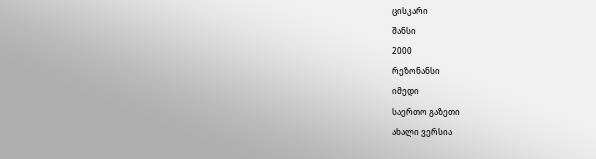ცისკარი
შანსი
2000
რეზონანსი
იმედი
საერთო გაზეთი
ახალი ვერსია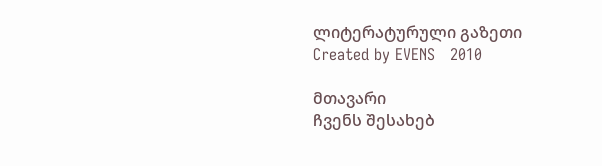ლიტერატურული გაზეთი
Created by EVENS   2010

მთავარი
ჩვენს შესახებ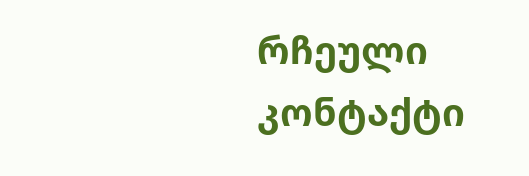რჩეული
კონტაქტი